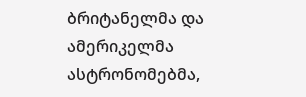ბრიტანელმა და ამერიკელმა ასტრონომებმა,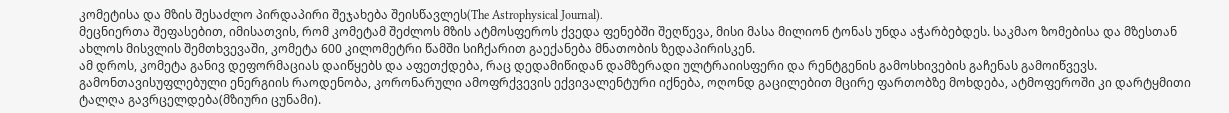კომეტისა და მზის შესაძლო პირდაპირი შეჯახება შეისწავლეს(The Astrophysical Journal).
მეცნიერთა შეფასებით, იმისათვის, რომ კომეტამ შეძლოს მზის ატმოსფეროს ქვედა ფენებში შეღწევა, მისი მასა მილიონ ტონას უნდა აჭარბებდეს. საკმაო ზომებისა და მზესთან ახლოს მისვლის შემთხვევაში, კომეტა 600 კილომეტრი წამში სიჩქარით გაექანება მნათობის ზედაპირისკენ.
ამ დროს, კომეტა განივ დეფორმაციას დაიწყებს და აფეთქდება, რაც დედამიწიდან დამზერადი ულტრაიისფერი და რენტგენის გამოსხივების გაჩენას გამოიწვევს. გამონთავისუფლებული ენერგიის რაოდენობა, კორონარული ამოფრქვევის ექვივალენტური იქნება, ოღონდ გაცილებით მცირე ფართობზე მოხდება, ატმოფეროში კი დარტყმითი ტალღა გავრცელდება(მზიური ცუნამი).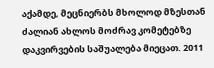აქამდე, მეცნიერბს მხოლოდ მზესთან ძალიან ახლოს მოძრავ კომეტებზე დაკვირვების საშუალება მიეცათ. 2011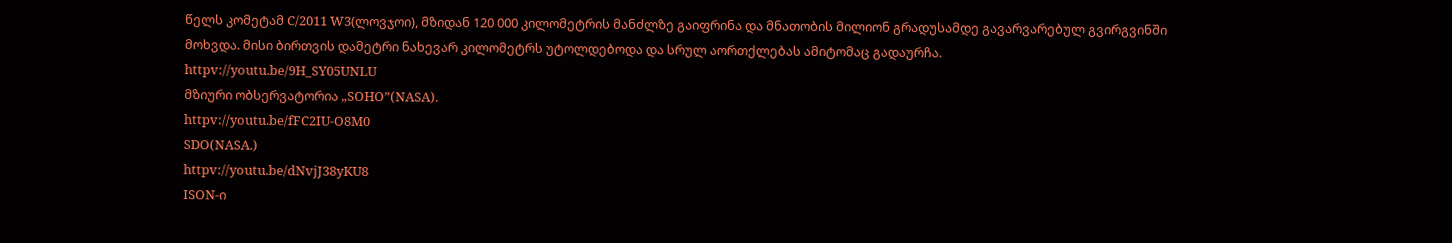წელს კომეტამ C/2011 W3(ლოვჯოი), მზიდან 120 000 კილომეტრის მანძლზე გაიფრინა და მნათობის მილიონ გრადუსამდე გავარვარებულ გვირგვინში მოხვდა. მისი ბირთვის დამეტრი ნახევარ კილომეტრს უტოლდებოდა და სრულ აორთქლებას ამიტომაც გადაურჩა.
httpv://youtu.be/9H_SY05UNLU
მზიური ობსერვატორია „SOHO”(NASA).
httpv://youtu.be/fFC2IU-O8M0
SDO(NASA.)
httpv://youtu.be/dNvjJ38yKU8
ISON-ი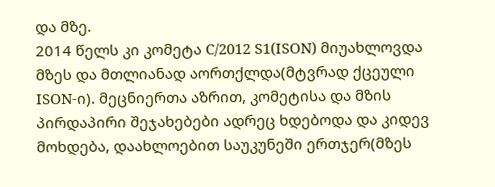და მზე.
2014 წელს კი კომეტა C/2012 S1(ISON) მიუახლოვდა მზეს და მთლიანად აორთქლდა(მტვრად ქცეული ISON-ი). მეცნიერთა აზრით, კომეტისა და მზის პირდაპირი შეჯახებები ადრეც ხდებოდა და კიდევ მოხდება, დაახლოებით საუკუნეში ერთჯერ(მზეს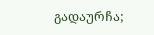გადაურჩა;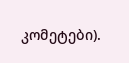კომეტები).